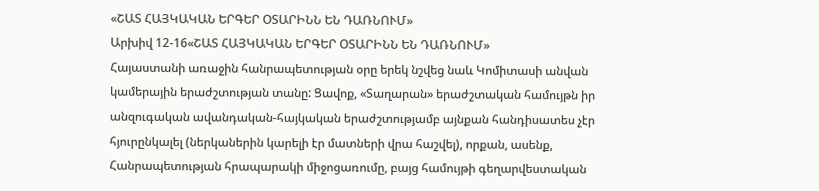«ՇԱՏ ՀԱՅԿԱԿԱՆ ԵՐԳԵՐ ՕՏԱՐԻՆՆ ԵՆ ԴԱՌՆՈՒՄ»
Արխիվ 12-16«ՇԱՏ ՀԱՅԿԱԿԱՆ ԵՐԳԵՐ ՕՏԱՐԻՆՆ ԵՆ ԴԱՌՆՈՒՄ»
Հայաստանի առաջին հանրապետության օրը երեկ նշվեց նաև Կոմիտասի անվան կամերային երաժշտության տանը: Ցավոք, «Տաղարան» երաժշտական համույթն իր անզուգական ավանդական-հայկական երաժշտությամբ այնքան հանդիսատես չէր հյուրընկալել (ներկաներին կարելի էր մատների վրա հաշվել), որքան, ասենք, Հանրապետության հրապարակի միջոցառումը, բայց համույթի գեղարվեստական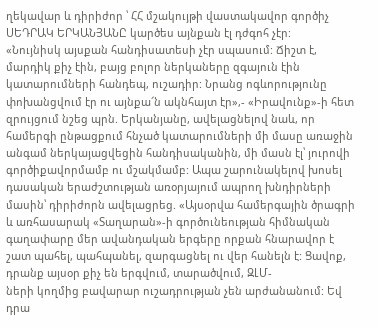ղեկավար և դիրիժոր ՝ ՀՀ մշակույթի վաստակավոր գործիչ ՍԵԴՐԱԿ ԵՐԿԱՆՅԱՆԸ կարծես այնքան էլ դժգոհ չէր:
«Նույնիսկ այսքան հանդիսատեսի չէր սպասում: Ճիշտ է, մարդիկ քիչ էին, բայց բոլոր ներկաները զգայուն էին կատարումների հանդեպ, ուշադիր: Նրանց ոգևորությունը փոխանցվում էր ու այնքա՜ն ակնհայտ էր»,- «Իրավունք»-ի հետ զրույցում նշեց պրն. Երկանյանը, ավելացնելով նաև, որ համերգի ընթացքում հնչած կատարումների մի մասը առաջին անգամ ներկայացվեցին հանդիսականին, մի մասն էլ՝ յուրովի գործիքավորմամբ ու մշակմամբ: Ապա շարունակելով խոսել դասական երաժշտության առօրյայում ապրող խնդիրների մասին՝ դիրիժորն ավելացրեց. «Այսօրվա համերգային ծրագրի և առհասարակ «Տաղարան»-ի գործունեության հիմնական գաղափարը մեր ավանդական երգերը որքան հնարավոր է շատ պահել, պահպանել, զարգացնել ու վեր հանելն է: Ցավոք, դրանք այսօր քիչ են երգվում, տարածվում, ԶԼՄ-
ների կողմից բավարար ուշադրության չեն արժանանում: Եվ դրա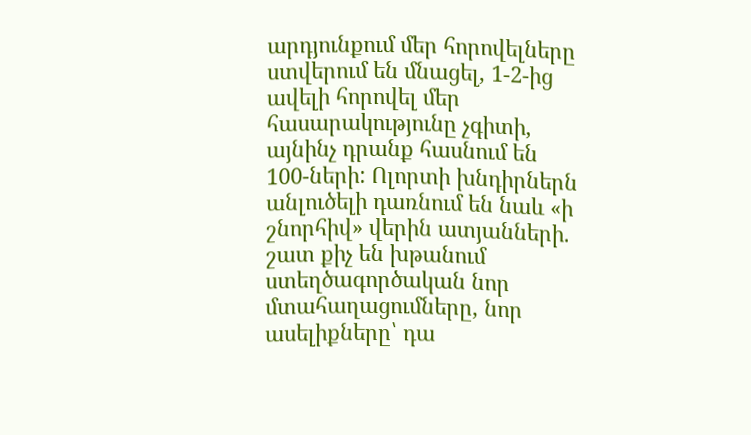արդյունքում մեր հորովելները ստվերում են մնացել, 1-2-ից ավելի հորովել մեր հասարակությունը չգիտի, այնինչ դրանք հասնում են 100-ների: Ոլորտի խնդիրներն անլուծելի դառնում են նաև «ի շնորհիվ» վերին ատյանների. շատ քիչ են խթանում ստեղծագործական նոր մտահաղացումները, նոր ասելիքները՝ դա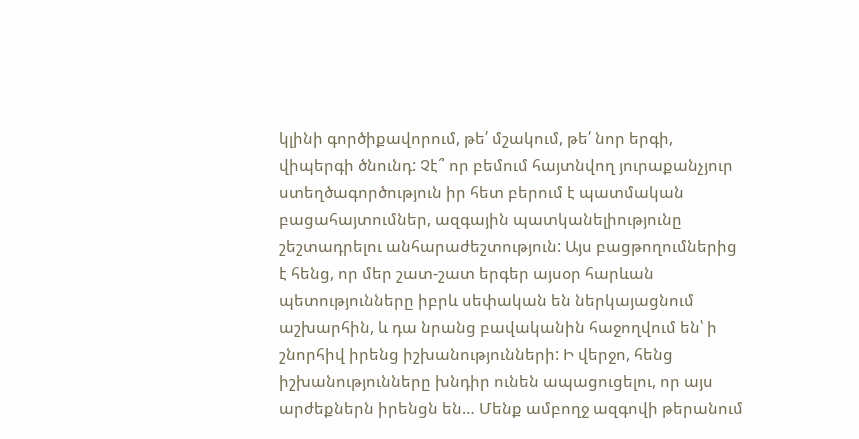կլինի գործիքավորում, թե՛ մշակում, թե՛ նոր երգի, վիպերգի ծնունդ: Չէ՞ որ բեմում հայտնվող յուրաքանչյուր ստեղծագործություն իր հետ բերում է պատմական բացահայտումներ, ազգային պատկանելիությունը շեշտադրելու անհարաժեշտություն: Այս բացթողումներից է հենց, որ մեր շատ-շատ երգեր այսօր հարևան պետությունները իբրև սեփական են ներկայացնում աշխարհին, և դա նրանց բավականին հաջողվում են՝ ի շնորհիվ իրենց իշխանությունների: Ի վերջո, հենց իշխանությունները խնդիր ունեն ապացուցելու, որ այս արժեքներն իրենցն են… Մենք ամբողջ ազգովի թերանում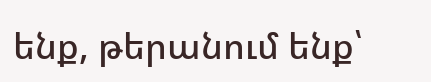ենք, թերանում ենք՝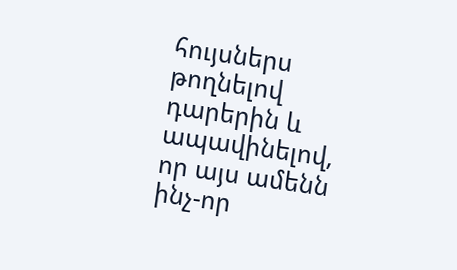հույսներս թողնելով դարերին և ապավինելով, որ այս ամենն ինչ-որ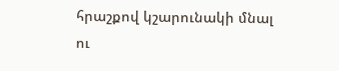հրաշքով կշարունակի մնալ ու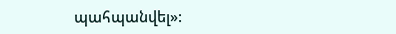պահպանվել»: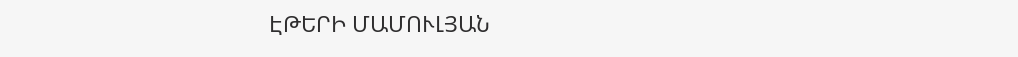ԷԹԵՐԻ ՄԱՄՈՒԼՅԱՆ